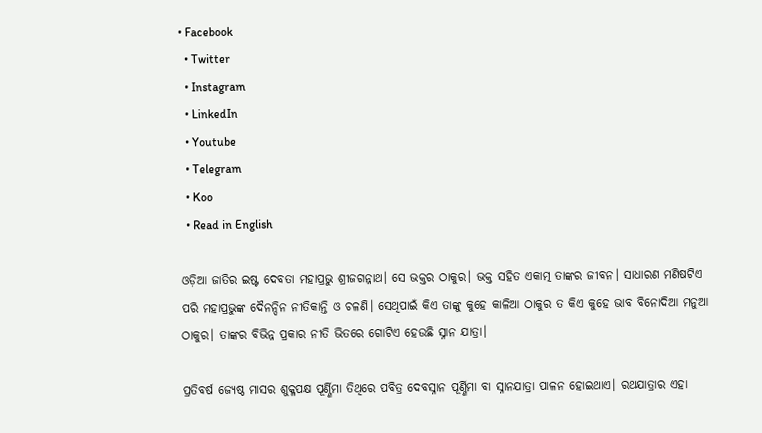• Facebook
  • Twitter
  • Instagram
  • LinkedIn
  • Youtube
  • Telegram
  • Koo
  • Read in English

ଓଡ଼ିଆ ଜାତିର ଇଷ୍ଟ ଦେବତା ମହାପ୍ରଭୁ ଶ୍ରୀଜଗନ୍ନାଥ। ସେ ଭକ୍ତର ଠାକୁର। ଭକ୍ତ ସହିତ ଏକାତ୍ମ ତାଙ୍କର ଜୀବନ। ସାଧାରଣ ମଣିଷଟିଏ ପରି ମହାପ୍ରଭୁଙ୍କ ଦୈନନ୍ଦିନ ନୀତିକାନ୍ତି ଓ ଚଳଣି। ସେଥିପାଇଁ କିଏ ତାଙ୍କୁ କୁହେ କାଳିଆ ଠାକୁର ତ କିଏ କୁହେ ଭାବ ବିନୋଦିଆ ମନୁଆ ଠାକୁର। ତାଙ୍କର ବିଭିନ୍ନ ପ୍ରକାର ନୀତି ଭିତରେ ଗୋଟିଏ ହେଉଛି ସ୍ନାନ ଯାତ୍ରା।

ପ୍ରତିବର୍ଷ ଜ୍ୟେଷ୍ଠ ମାସର ଶୁକ୍ଳପକ୍ଷ ପୂର୍ଣ୍ଣିମା ତିଥିରେ ପବିତ୍ର ଦେବସ୍ନାନ ପୂର୍ଣ୍ଣିମା ବା ସ୍ନାନଯାତ୍ରା ପାଳନ ହୋଇଥାଏ। ରଥଯାତ୍ରାର ଏହା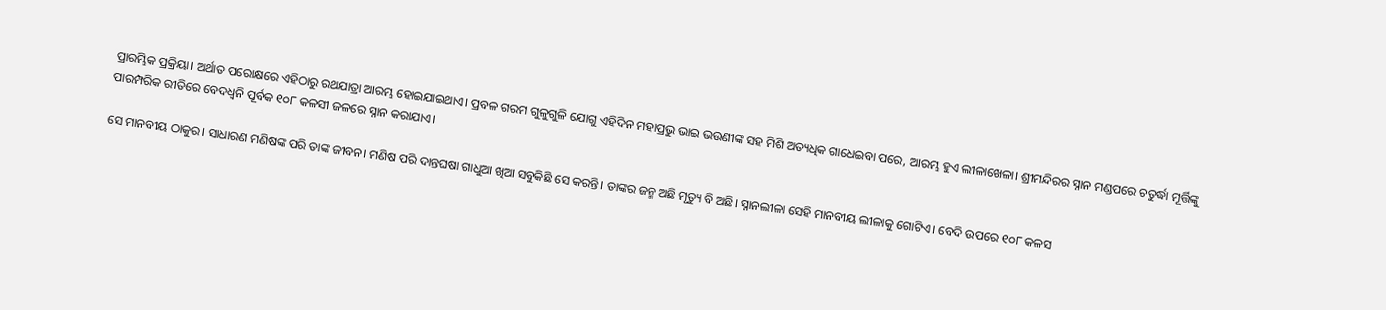ପ୍ରାରମ୍ଭିକ ପ୍ରକ୍ରିୟା। ଅର୍ଥାତ ପରୋକ୍ଷରେ ଏହିଠାରୁ ରଥଯାତ୍ରା ଆରମ୍ଭ ହୋଇଯାଇଥାଏ। ପ୍ରବଳ ଗରମ ଗୁଳୁଗୁଳି ଯୋଗୁ ଏହିଦିନ ମହାପ୍ରଭୁ ଭାଇ ଭଉଣୀଙ୍କ ସହ ମିଶି ଅତ୍ୟଧିକ ଗାଧେଇବା ପରେ, ଆରମ୍ଭ ହୁଏ ଲୀଳାଖେଳା। ଶ୍ରୀମନ୍ଦିରର ସ୍ନାନ ମଣ୍ଡପରେ ଚତୁର୍ଦ୍ଧା ମୂର୍ତ୍ତିଙ୍କୁ ପାରମ୍ପରିକ ରୀତିରେ ବେଦଧ୍ୱନି ପୂର୍ବକ ୧୦୮ କଳସୀ ଜଳରେ ସ୍ନାନ କରାଯାଏ।

ସେ ମାନବୀୟ ଠାକୁର। ସାଧାରଣ ମଣିଷଙ୍କ ପରି ତାଙ୍କ ଜୀବନ। ମଣିଷ ପରି ଦାନ୍ତଘଷା ଗାଧୁଆ ଖିଆ ସବୁକିଛି ସେ କରନ୍ତି। ତାଙ୍କର ଜନ୍ମ ଅଛି ମୃତ୍ୟୁ ବି ଅଛି। ସ୍ନାନଲୀଳା ସେହି ମାନବୀୟ ଲୀଳାକୁ ଗୋଟିଏ। ବେଦି ଉପରେ ୧୦୮ କଳସ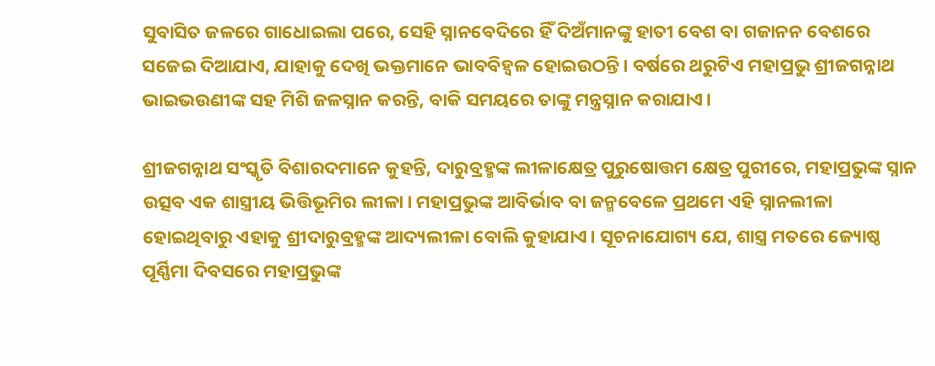ସୁବାସିତ ଜଳରେ ଗାଧୋଇଲା ପରେ, ସେହି ସ୍ନାନବେଦିରେ ହିଁ ଦିଅଁମାନଙ୍କୁ ହାତୀ ବେଶ ବା ଗଜାନନ ବେଶରେ ସଜେଇ ଦିଆଯାଏ, ଯାହାକୁ ଦେଖି ଭକ୍ତମାନେ ଭାବବିହ୍ୱଳ ହୋଇଉଠନ୍ତି। ବର୍ଷରେ ଥରୁଟିଏ ମହାପ୍ରଭୁ ଶ୍ରୀଜଗନ୍ନାଥ ଭାଇଭଉଣୀଙ୍କ ସହ ମିଶି ଜଳସ୍ନାନ କରନ୍ତି, ବାକି ସମୟରେ ତାଙ୍କୁ ମନ୍ତ୍ରସ୍ନାନ କରାଯାଏ।

ଶ୍ରୀଜଗନ୍ନାଥ ସଂସ୍କୃତି ବିଶାରଦମାନେ କୁହନ୍ତି, ଦାରୁବ୍ରହ୍ମଙ୍କ ଲୀଳାକ୍ଷେତ୍ର ପୁରୁଷୋତ୍ତମ କ୍ଷେତ୍ର ପୁରୀରେ, ମହାପ୍ରଭୁଙ୍କ ସ୍ନାନ ଉତ୍ସବ ଏକ ଶାସ୍ତ୍ରୀୟ ଭିତ୍ତିଭୂମିର ଲୀଳା। ମହାପ୍ରଭୁଙ୍କ ଆବିର୍ଭାବ ବା ଜନ୍ମବେଳେ ପ୍ରଥମେ ଏହି ସ୍ନାନଲୀଳା ହୋଇଥିବାରୁ ଏହାକୁ ଶ୍ରୀଦାରୁବ୍ରହ୍ମଙ୍କ ଆଦ୍ୟଲୀଳା ବୋଲି କୁହାଯାଏ। ସୂଚନାଯୋଗ୍ୟ ଯେ, ଶାସ୍ତ୍ର ମତରେ ଜ୍ୟୋଷ୍ଠ ପୂର୍ଣ୍ଣିମା ଦିବସରେ ମହାପ୍ରଭୁଙ୍କ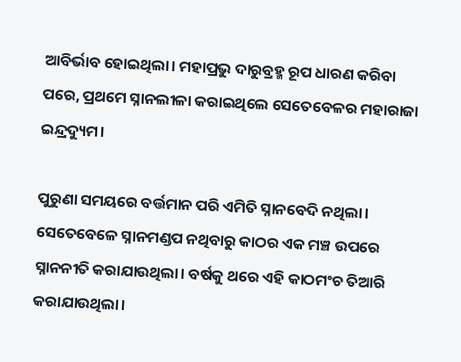ଆବିର୍ଭାବ ହୋଇଥିଲା। ମହାପ୍ରଭୁ ଦାରୁବ୍ରହ୍ମ ରୂପ ଧାରଣ କରିବା ପରେ, ପ୍ରଥମେ ସ୍ନାନଲୀଳା କରାଇଥିଲେ ସେତେବେଳର ମହାରାଜା ଇନ୍ଦ୍ରଦ୍ୟୁମ।

ପୁରୁଣା ସମୟରେ ବର୍ତ୍ତମାନ ପରି ଏମିତି ସ୍ନାନବେଦି ନଥିଲା। ସେତେବେଳେ ସ୍ନାନମଣ୍ଡପ ନଥିବାରୁ କାଠର ଏକ ମଞ୍ଚ ଉପରେ ସ୍ନାନନୀତି କରାଯାଉଥିଲା। ବର୍ଷକୁ ଥରେ ଏହି କାଠମଂଚ ତିଆରି କରାଯାଉଥିଲା।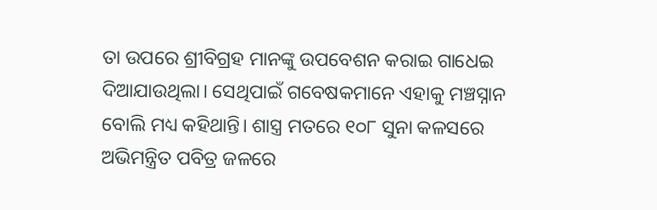ତା ଉପରେ ଶ୍ରୀବିଗ୍ରହ ମାନଙ୍କୁ ଉପବେଶନ କରାଇ ଗାଧେଇ ଦିଆଯାଉଥିଲା। ସେଥିପାଇଁ ଗବେଷକମାନେ ଏହାକୁ ମଞ୍ଚସ୍ନାନ ବୋଲି ମଧ୍ୟ କହିଥାନ୍ତି। ଶାସ୍ତ୍ର ମତରେ ୧୦୮ ସୁନା କଳସରେ ଅଭିମନ୍ତ୍ରିତ ପବିତ୍ର ଜଳରେ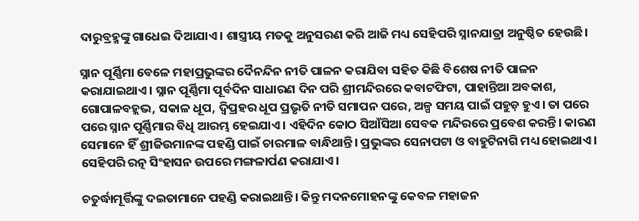ଦାରୁବ୍ରହ୍ମଙ୍କୁ ଗାଧେଇ ଦିଆଯାଏ। ଶାସ୍ତ୍ରୀୟ ମତକୁ ଅନୁସରଣ କରି ଆଜି ମଧ୍ୟ ସେହିପରି ସ୍ନାନଯାତ୍ରା ଅନୁଷ୍ଠିତ ହେଉଛି।

ସ୍ନାନ ପୂର୍ଣ୍ଣିମା ବେଳେ ମହାପ୍ରଭୁଙ୍କର ଦୈନନ୍ଦିନ ନୀତି ପାଳନ କରାଯିବା ସହିତ କିଛି ବିଶେଷ ନୀତି ପାଳନ କରାଯାଇଥାଏ। ସ୍ନାନ ପୂର୍ଣ୍ଣିମା ପୂର୍ବଦିନ ସାଧାରଣ ଦିନ ପରି ଶ୍ରୀମନ୍ଦିରରେ କବାଟଫିଟା, ପାହାନ୍ତିଆ ଅବକାଶ, ଗୋପାଳବହ୍ଲଭ, ସକାଳ ଧୂପ, ଦ୍ବିପ୍ରହର ଧୂପ ପ୍ରଭୃତି ନୀତି ସମାପନ ପରେ, ଅଳ୍ପ ସମୟ ପାଇଁ ପହୁଡ଼ ହୁଏ। ତା ପରେ ପରେ ସ୍ନାନ ପୂର୍ଣ୍ଣିମାର ବିଧି ଆରମ୍ଭ ହେଇଯାଏ। ଏହିଦିନ କୋଠ ସିଆଁସିଆ ସେବକ ମନ୍ଦିରରେ ପ୍ରବେଶ କରନ୍ତି। କାରଣ ସେମାନେ ହିଁ ଶ୍ରୀଜିଉମାନଙ୍କ ପହଣ୍ଡି ପାଇଁ ଚାରମାଳ ବାନ୍ଧିଥାନ୍ତି। ପ୍ରଭୁଙ୍କର ସେନାପଟା ଓ ବାହୁଟିନାଗି ମଧ୍ୟ ହୋଇଥାଏ। ସେହିପରି ରତ୍ନ ସିଂହାସନ ଉପରେ ମଙ୍ଗଳାର୍ପଣ କରାଯାଏ।

ଚତୁର୍ଦ୍ଧାମୂର୍ତ୍ତିଙ୍କୁ ଦଇତାମାନେ ପହଣ୍ଡି କରାଇଥାନ୍ତି। କିନ୍ତୁ ମଦନମୋହନଙ୍କୁ କେବଳ ମହାଜନ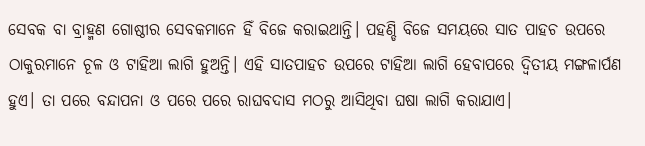ସେବକ ବା ବ୍ରାହ୍ମଣ ଗୋଷ୍ଠୀର ସେବକମାନେ ହିଁ ବିଜେ କରାଇଥାନ୍ତି। ପହଣ୍ଡି ବିଜେ ସମୟରେ ସାତ ପାହଚ ଉପରେ ଠାକୁରମାନେ ଚୂଳ ଓ ଟାହିଆ ଲାଗି ହୁଅନ୍ତି। ଏହି ସାତପାହଚ ଉପରେ ଟାହିଆ ଲାଗି ହେବାପରେ ଦ୍ୱିତୀୟ ମଙ୍ଗଳାର୍ପଣ ହୁଏ। ତା ପରେ ବନ୍ଦାପନା ଓ ପରେ ପରେ ରାଘବଦାସ ମଠରୁ ଆସିଥିବା ଘଷା ଲାଗି କରାଯାଏ।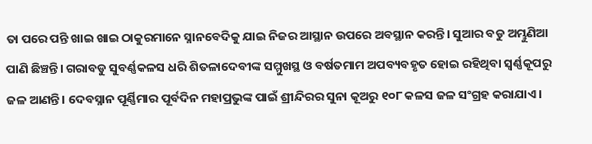ତା ପରେ ପନ୍ତି ଖାଇ ଖାଇ ଠାକୁରମାନେ ସ୍ନାନବେଦିକୁ ଯାଇ ନିଜର ଆସ୍ଥାନ ଉପରେ ଅବସ୍ଥାନ କରନ୍ତି। ସୁଆର ବଡୁ ଅମ୍ଭୁଣିଆ ପାଣି ଛିଞ୍ଚନ୍ତି। ଗରାବଡୁ ସୁବର୍ଣ୍ଣକଳସ ଧରି ଶିତଳାଦେବୀଙ୍କ ସମ୍ମୁଖସ୍ଥ ଓ ବର୍ଷତମାମ ଅପବ୍ୟବହୃତ ହୋଇ ରହିଥିବା ସ୍ୱର୍ଣ୍ଣକୂପରୁ ଜଳ ଆଣନ୍ତି। ଦେବସ୍ନାନ ପୂର୍ଣ୍ଣିମାର ପୂର୍ବଦିନ ମହାପ୍ରଭୁଙ୍କ ପାଇଁ ଶ୍ରୀନ୍ଦିରର ସୁନା କୂଅରୁ ୧୦୮ କଳସ ଜଳ ସଂଗ୍ରହ କରାଯାଏ।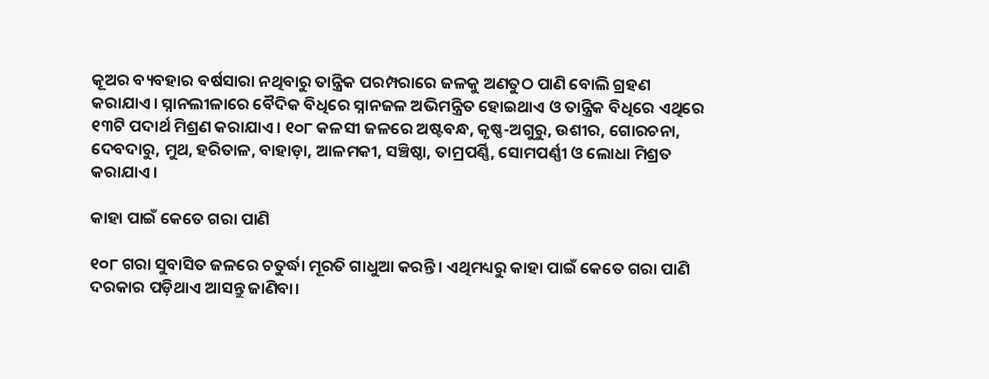କୂଅର ବ୍ୟବହାର ବର୍ଷସାରା ନଥିବାରୁ ତାନ୍ତ୍ରିକ ପରମ୍ପରାରେ ଜଳକୁ ଅଣତୁଠ ପାଣି ବୋଲି ଗ୍ରହଣ କରାଯାଏ। ସ୍ନାନଲୀଳାରେ ବୈଦିକ ବିଧିରେ ସ୍ନାନଜଳ ଅଭିମନ୍ତ୍ରିତ ହୋଇଥାଏ ଓ ତାନ୍ତ୍ରିକ ବିଧିରେ ଏଥିରେ ୧୩ଟି ପଦାର୍ଥ ମିଶ୍ରଣ କରାଯାଏ। ୧୦୮ କଳସୀ ଜଳରେ ଅଷ୍ଟବନ୍ଧ, କୃଷ୍ଣ-ଅଗୁରୁ, ଉଶୀର, ଗୋରଚନା, ଦେବଦାରୁ, ମୁଥ, ହରିତାଳ, ବାହାଡ଼ା, ଆଳମକୀ, ସଞ୍ଚିଷ୍ଠା, ତାମ୍ରପର୍ଣ୍ଣି, ସୋମପର୍ଣ୍ଣୀ ଓ ଲୋଧା ମିଶ୍ରତ କରାଯାଏ।

କାହା ପାଇଁ କେତେ ଗରା ପାଣି

୧୦୮ ଗରା ସୁବାସିତ ଜଳରେ ଚତୁର୍ଦ୍ଧା ମୂରତି ଗାଧୁଆ କରନ୍ତି। ଏଥିମଧ୍ୟରୁ କାହା ପାଇଁ କେତେ ଗରା ପାଣି ଦରକାର ପଡ଼ିଥାଏ ଆସନ୍ତୁ ଜାଣିବା।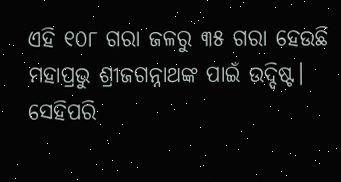ଏହି ୧୦୮ ଗରା ଜଳରୁ ୩୫ ଗରା ହେଉଛି ମହାପ୍ରଭୁ ଶ୍ରୀଜଗନ୍ନାଥଙ୍କ ପାଇଁ ଉଦ୍ଦିଷ୍ଟ। ସେହିପରି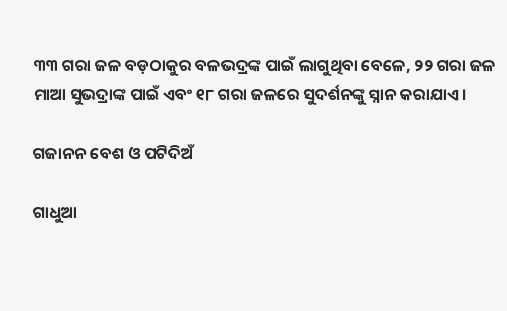୩୩ ଗରା ଜଳ ବଡ଼ଠାକୁର ବଳଭଦ୍ରଙ୍କ ପାଇଁ ଲାଗୁଥିବା ବେଳେ, ୨୨ ଗରା ଜଳ ମାଆ ସୁଭଦ୍ରାଙ୍କ ପାଇଁ ଏବଂ ୧୮ ଗରା ଜଳରେ ସୁଦର୍ଶନଙ୍କୁ ସ୍ନାନ କରାଯାଏ।

ଗଜାନନ ବେଶ ଓ ପଟିଦିଅଁ

ଗାଧୁଆ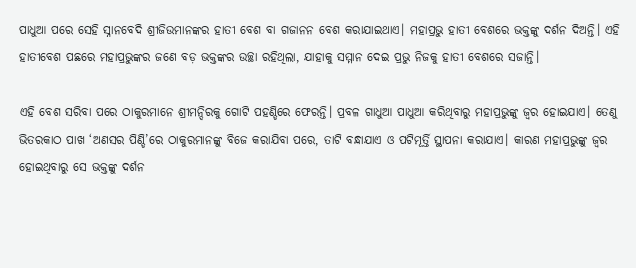ପାଧୁଆ ପରେ ସେହି ସ୍ନାନବେଦି ଶ୍ରୀଜିଉମାନଙ୍କର ହାତୀ ବେଶ ବା ଗଜାନନ ବେଶ କରାଯାଇଥାଏ। ମହାପ୍ରଭୁ ହାତୀ ବେଶରେ ଭକ୍ତଙ୍କୁ ଦର୍ଶନ ଦିଅନ୍ତି। ଏହି ହାତୀବେଶ ପଛରେ ମହାପ୍ରଭୁଙ୍କର ଜଣେ ବଡ଼ ଭକ୍ତଙ୍କର ଉଚ୍ଛା ରହିଥିଲା, ଯାହାକୁ ସମ୍ମାନ ଦେଇ ପ୍ରଭୁ ନିଜକୁ ହାତୀ ବେଶରେ ସଜାନ୍ତି।

ଏହି ବେଶ ସରିବା ପରେ ଠାକୁରମାନେ ଶ୍ରୀମନ୍ଦିରକୁ ଗୋଟି ପହଣ୍ଡିରେ ଫେରନ୍ତି। ପ୍ରବଳ ଗାଧୁଆ ପାଧୁଆ କରିଥିବାରୁ ମହାପ୍ରଭୁଙ୍କୁ ଜ୍ବର ହୋଇଯାଏ। ତେଣୁ ଭିତରକାଠ ପାଖ ‘ଅଣସର ପିଣ୍ଡି’ରେ ଠାକୁରମାନଙ୍କୁ ବିଜେ କରାଯିବା ପରେ, ତାଟି ବନ୍ଧାଯାଏ ଓ ପଟିମୂର୍ତ୍ତି ସ୍ଥାପନା କରାଯାଏ। କାରଣ ମହାପ୍ରଭୁଙ୍କୁ ଜ୍ବର ହୋଇଥିବାରୁ ସେ ଭକ୍ତଙ୍କୁ ଦର୍ଶନ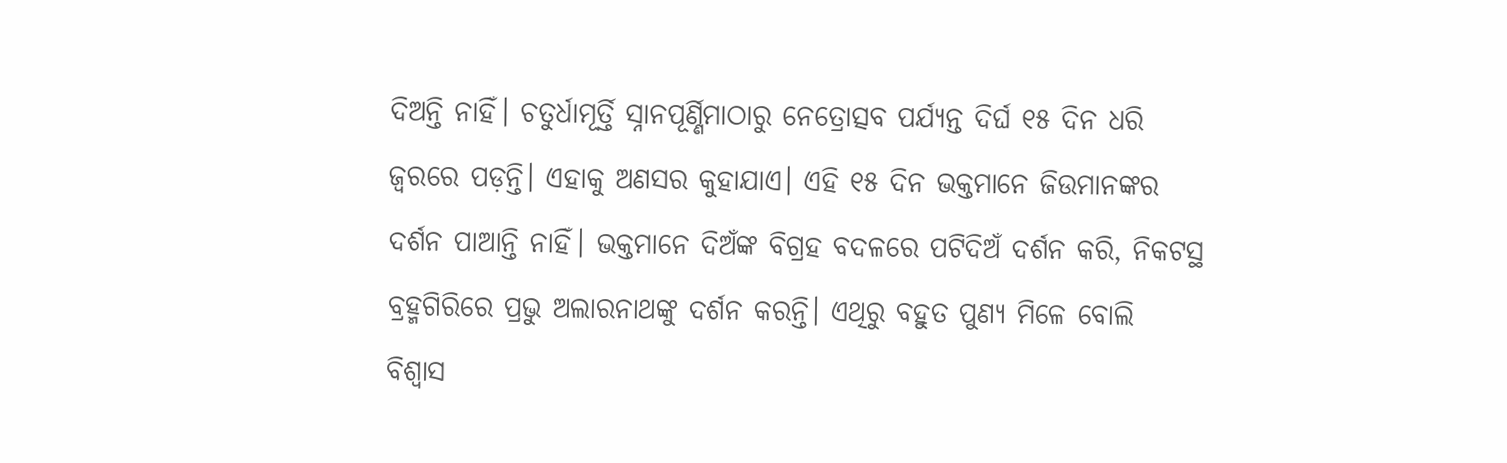ଦିଅନ୍ତି ନାହିଁ। ଚତୁର୍ଧାମୂର୍ତ୍ତି ସ୍ନାନପୂର୍ଣ୍ଣିମାଠାରୁ ନେତ୍ରୋତ୍ସବ ପର୍ଯ୍ୟନ୍ତ ଦିର୍ଘ ୧୫ ଦିନ ଧରି ଜ୍ୱରରେ ପଡ଼ନ୍ତି। ଏହାକୁ ଅଣସର କୁହାଯାଏ। ଏହି ୧୫ ଦିନ ଭକ୍ତମାନେ ଜିଉମାନଙ୍କର ଦର୍ଶନ ପାଆନ୍ତି ନାହିଁ। ଭକ୍ତମାନେ ଦିଅଁଙ୍କ ବିଗ୍ରହ ବଦଳରେ ପଟିଦିଅଁ ଦର୍ଶନ କରି, ନିକଟସ୍ଥ ବ୍ରହ୍ମଗିରିରେ ପ୍ରଭୁ ଅଲାରନାଥଙ୍କୁ ଦର୍ଶନ କରନ୍ତି। ଏଥିରୁ ବହୁତ ପୁଣ୍ୟ ମିଳେ ବୋଲି ବିଶ୍ୱାସ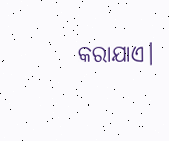କରାଯାଏ।